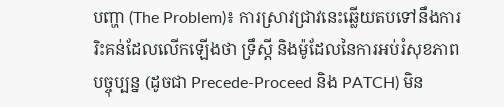បញ្ហា (The Problem)៖ ការស្រាវជ្រាវនេះឆ្លើយតបទៅនឹងការរិះគន់ដែលលើកឡើងថា ទ្រឹស្តី និងម៉ូដែលនៃការអប់រំសុខភាពបច្ចុប្បន្ន (ដូចជា Precede-Proceed និង PATCH) មិន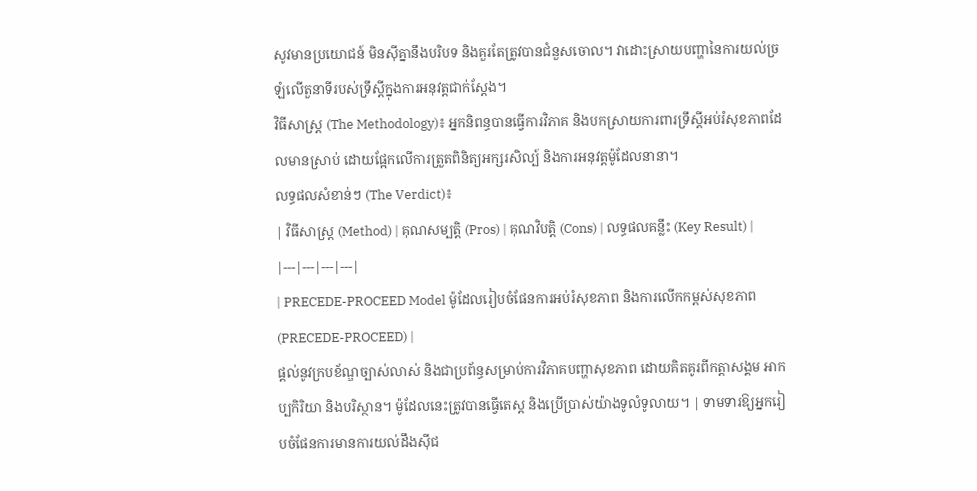សូវមានប្រយោជន៍ មិនស៊ីគ្នានឹងបរិបទ និងគួរតែត្រូវបានជំនួសចោល។ វាដោះស្រាយបញ្ហានៃការយល់ច្រឡំលើតួនាទីរបស់ទ្រឹស្តីក្នុងការអនុវត្តជាក់ស្តែង។
វិធីសាស្ត្រ (The Methodology)៖ អ្នកនិពន្ធបានធ្វើការវិភាគ និងបកស្រាយការពារទ្រឹស្តីអប់រំសុខភាពដែលមានស្រាប់ ដោយផ្អែកលើការត្រួតពិនិត្យអក្សរសិល្ប៍ និងការអនុវត្តម៉ូដែលនានា។
លទ្ធផលសំខាន់ៗ (The Verdict)៖
| វិធីសាស្ត្រ (Method) | គុណសម្បត្តិ (Pros) | គុណវិបត្តិ (Cons) | លទ្ធផលគន្លឹះ (Key Result) |
|---|---|---|---|
| PRECEDE-PROCEED Model ម៉ូដែលរៀបចំផែនការអប់រំសុខភាព និងការលើកកម្ពស់សុខភាព (PRECEDE-PROCEED) |
ផ្តល់នូវក្របខ័ណ្ឌច្បាស់លាស់ និងជាប្រព័ន្ធសម្រាប់ការវិភាគបញ្ហាសុខភាព ដោយគិតគូរពីកត្តាសង្គម អាកប្បកិរិយា និងបរិស្ថាន។ ម៉ូដែលនេះត្រូវបានធ្វើតេស្ត និងប្រើប្រាស់យ៉ាងទូលំទូលាយ។ | ទាមទារឱ្យអ្នករៀបចំផែនការមានការយល់ដឹងស៊ីជ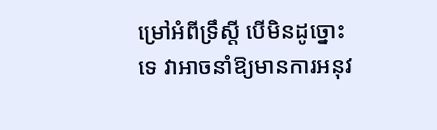ម្រៅអំពីទ្រឹស្តី បើមិនដូច្នោះទេ វាអាចនាំឱ្យមានការអនុវ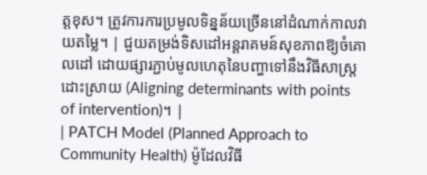ត្តខុស។ ត្រូវការការប្រមូលទិន្នន័យច្រើននៅដំណាក់កាលវាយតម្លៃ។ | ជួយតម្រង់ទិសដៅអន្តរាគមន៍សុខភាពឱ្យចំគោលដៅ ដោយផ្សារភ្ជាប់មូលហេតុនៃបញ្ហាទៅនឹងវិធីសាស្រ្តដោះស្រាយ (Aligning determinants with points of intervention)។ |
| PATCH Model (Planned Approach to Community Health) ម៉ូដែលវិធី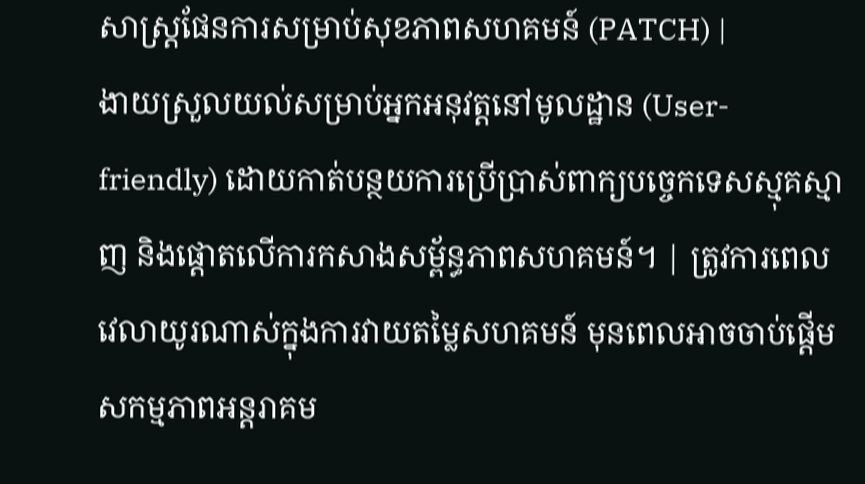សាស្រ្តផែនការសម្រាប់សុខភាពសហគមន៍ (PATCH) |
ងាយស្រួលយល់សម្រាប់អ្នកអនុវត្តនៅមូលដ្ឋាន (User-friendly) ដោយកាត់បន្ថយការប្រើប្រាស់ពាក្យបច្ចេកទេសស្មុគស្មាញ និងផ្តោតលើការកសាងសម្ព័ន្ធភាពសហគមន៍។ | ត្រូវការពេលវេលាយូរណាស់ក្នុងការវាយតម្លៃសហគមន៍ មុនពេលអាចចាប់ផ្តើមសកម្មភាពអន្តរាគម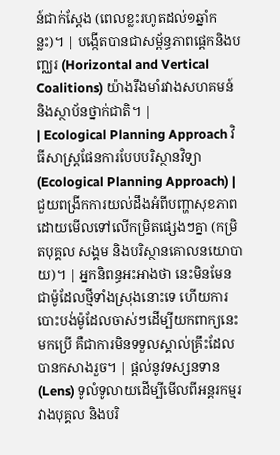ន៍ជាក់ស្តែង (ពេលខ្លះរហូតដល់១ឆ្នាំកន្លះ)។ | បង្កើតបានជាសម្ព័ន្ធភាពផ្តេកនិងបញ្ឈរ (Horizontal and Vertical Coalitions) យ៉ាងរឹងមាំរវាងសហគមន៍ និងស្ថាប័នថ្នាក់ជាតិ។ |
| Ecological Planning Approach វិធីសាស្រ្តផែនការបែបបរិស្ថានវិទ្យា (Ecological Planning Approach) |
ជួយពង្រីកការយល់ដឹងអំពីបញ្ហាសុខភាពដោយមើលទៅលើកម្រិតផ្សេងៗគ្នា (កម្រិតបុគ្គល សង្គម និងបរិស្ថានគោលនយោបាយ)។ | អ្នកនិពន្ធអះអាងថា នេះមិនមែនជាម៉ូដែលថ្មីទាំងស្រុងនោះទេ ហើយការបោះបង់ម៉ូដែលចាស់ៗដើម្បីយកពាក្យនេះមកប្រើ គឺជាការមិនទទួលស្គាល់គ្រឹះដែលបានកសាងរួច។ | ផ្តល់នូវទស្សនទាន (Lens) ទូលំទូលាយដើម្បីមើលពីអន្តរកម្មរវាងបុគ្គល និងបរិ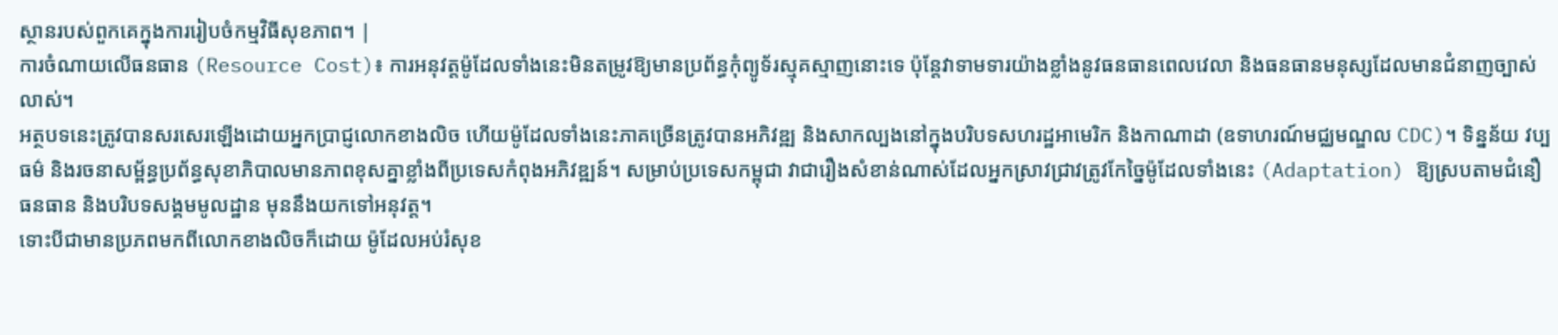ស្ថានរបស់ពួកគេក្នុងការរៀបចំកម្មវិធីសុខភាព។ |
ការចំណាយលើធនធាន (Resource Cost)៖ ការអនុវត្តម៉ូដែលទាំងនេះមិនតម្រូវឱ្យមានប្រព័ន្ធកុំព្យូទ័រស្មុគស្មាញនោះទេ ប៉ុន្តែវាទាមទារយ៉ាងខ្លាំងនូវធនធានពេលវេលា និងធនធានមនុស្សដែលមានជំនាញច្បាស់លាស់។
អត្ថបទនេះត្រូវបានសរសេរឡើងដោយអ្នកប្រាជ្ញលោកខាងលិច ហើយម៉ូដែលទាំងនេះភាគច្រើនត្រូវបានអភិវឌ្ឍ និងសាកល្បងនៅក្នុងបរិបទសហរដ្ឋអាមេរិក និងកាណាដា (ឧទាហរណ៍មជ្ឈមណ្ឌល CDC)។ ទិន្នន័យ វប្បធម៌ និងរចនាសម្ព័ន្ធប្រព័ន្ធសុខាភិបាលមានភាពខុសគ្នាខ្លាំងពីប្រទេសកំពុងអភិវឌ្ឍន៍។ សម្រាប់ប្រទេសកម្ពុជា វាជារឿងសំខាន់ណាស់ដែលអ្នកស្រាវជ្រាវត្រូវកែច្នៃម៉ូដែលទាំងនេះ (Adaptation) ឱ្យស្របតាមជំនឿ ធនធាន និងបរិបទសង្គមមូលដ្ឋាន មុននឹងយកទៅអនុវត្ត។
ទោះបីជាមានប្រភពមកពីលោកខាងលិចក៏ដោយ ម៉ូដែលអប់រំសុខ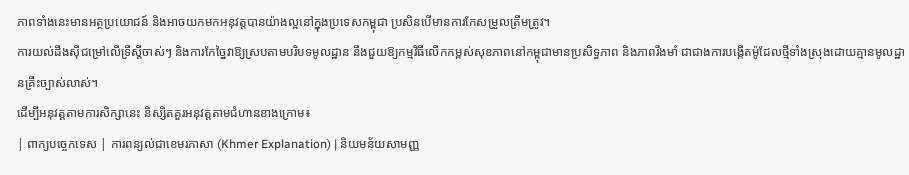ភាពទាំងនេះមានអត្ថប្រយោជន៍ និងអាចយកមកអនុវត្តបានយ៉ាងល្អនៅក្នុងប្រទេសកម្ពុជា ប្រសិនបើមានការកែសម្រួលត្រឹមត្រូវ។
ការយល់ដឹងស៊ីជម្រៅលើទ្រឹស្តីចាស់ៗ និងការកែច្នៃវាឱ្យស្របតាមបរិបទមូលដ្ឋាន នឹងជួយឱ្យកម្មវិធីលើកកម្ពស់សុខភាពនៅកម្ពុជាមានប្រសិទ្ធភាព និងភាពរឹងមាំ ជាជាងការបង្កើតម៉ូដែលថ្មីទាំងស្រុងដោយគ្មានមូលដ្ឋានគ្រឹះច្បាស់លាស់។
ដើម្បីអនុវត្តតាមការសិក្សានេះ និស្សិតគួរអនុវត្តតាមជំហានខាងក្រោម៖
| ពាក្យបច្ចេកទេស | ការពន្យល់ជាខេមរភាសា (Khmer Explanation) | និយមន័យសាមញ្ញ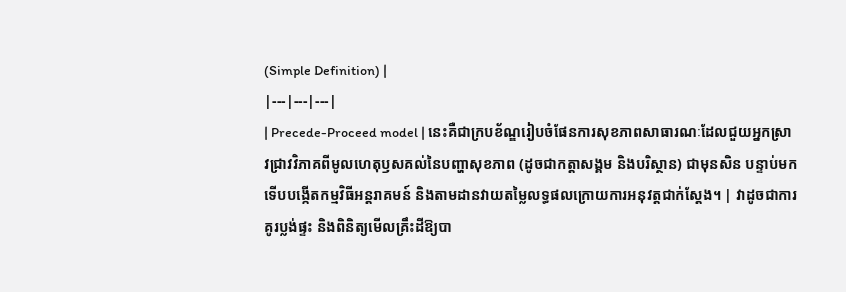(Simple Definition) |
|---|---|---|
| Precede-Proceed model | នេះគឺជាក្របខ័ណ្ឌរៀបចំផែនការសុខភាពសាធារណៈដែលជួយអ្នកស្រាវជ្រាវវិភាគពីមូលហេតុឫសគល់នៃបញ្ហាសុខភាព (ដូចជាកត្តាសង្គម និងបរិស្ថាន) ជាមុនសិន បន្ទាប់មកទើបបង្កើតកម្មវិធីអន្តរាគមន៍ និងតាមដានវាយតម្លៃលទ្ធផលក្រោយការអនុវត្តជាក់ស្តែង។ | វាដូចជាការគូរប្លង់ផ្ទះ និងពិនិត្យមើលគ្រឹះដីឱ្យបា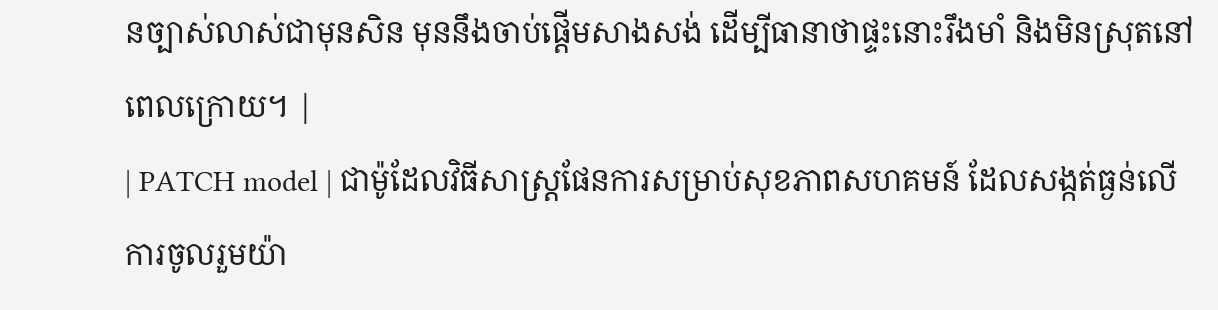នច្បាស់លាស់ជាមុនសិន មុននឹងចាប់ផ្តើមសាងសង់ ដើម្បីធានាថាផ្ទះនោះរឹងមាំ និងមិនស្រុតនៅពេលក្រោយ។ |
| PATCH model | ជាម៉ូដែលវិធីសាស្រ្តផែនការសម្រាប់សុខភាពសហគមន៍ ដែលសង្កត់ធ្ងន់លើការចូលរួមយ៉ា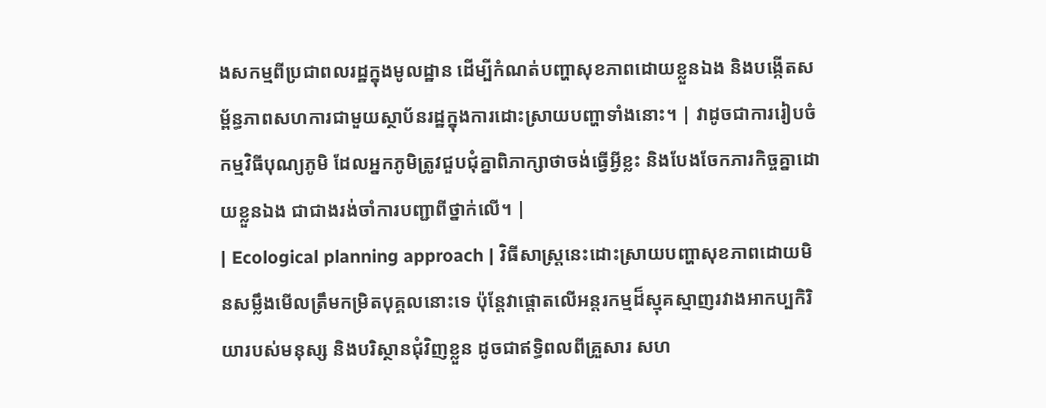ងសកម្មពីប្រជាពលរដ្ឋក្នុងមូលដ្ឋាន ដើម្បីកំណត់បញ្ហាសុខភាពដោយខ្លួនឯង និងបង្កើតសម្ព័ន្ធភាពសហការជាមួយស្ថាប័នរដ្ឋក្នុងការដោះស្រាយបញ្ហាទាំងនោះ។ | វាដូចជាការរៀបចំកម្មវិធីបុណ្យភូមិ ដែលអ្នកភូមិត្រូវជួបជុំគ្នាពិភាក្សាថាចង់ធ្វើអ្វីខ្លះ និងបែងចែកភារកិច្ចគ្នាដោយខ្លួនឯង ជាជាងរង់ចាំការបញ្ជាពីថ្នាក់លើ។ |
| Ecological planning approach | វិធីសាស្រ្តនេះដោះស្រាយបញ្ហាសុខភាពដោយមិនសម្លឹងមើលត្រឹមកម្រិតបុគ្គលនោះទេ ប៉ុន្តែវាផ្តោតលើអន្តរកម្មដ៏ស្មុគស្មាញរវាងអាកប្បកិរិយារបស់មនុស្ស និងបរិស្ថានជុំវិញខ្លួន ដូចជាឥទ្ធិពលពីគ្រួសារ សហ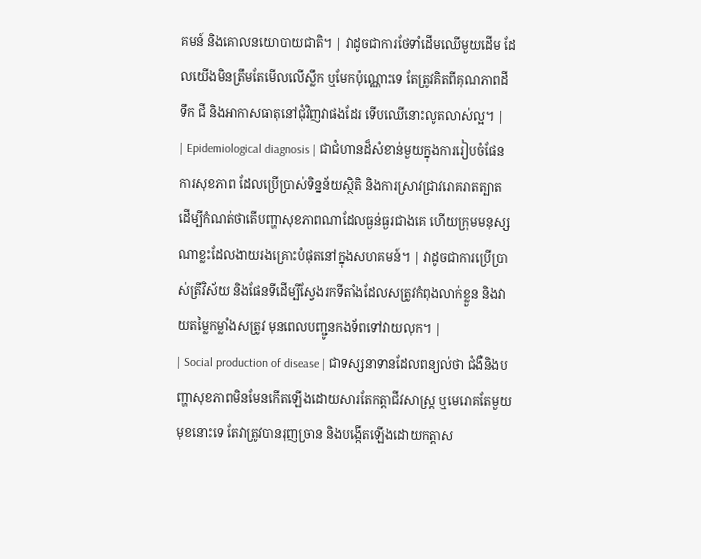គមន៍ និងគោលនយោបាយជាតិ។ | វាដូចជាការថែទាំដើមឈើមួយដើម ដែលយើងមិនត្រឹមតែមើលលើស្លឹក ឬមែកប៉ុណ្ណោះទេ តែត្រូវគិតពីគុណភាពដី ទឹក ជី និងអាកាសធាតុនៅជុំវិញវាផងដែរ ទើបឈើនោះលូតលាស់ល្អ។ |
| Epidemiological diagnosis | ជាជំហានដ៏សំខាន់មួយក្នុងការរៀបចំផែនការសុខភាព ដែលប្រើប្រាស់ទិន្នន័យស្ថិតិ និងការស្រាវជ្រាវរោគរាតត្បាត ដើម្បីកំណត់ថាតើបញ្ហាសុខភាពណាដែលធ្ងន់ធ្ងរជាងគេ ហើយក្រុមមនុស្សណាខ្លះដែលងាយរងគ្រោះបំផុតនៅក្នុងសហគមន៍។ | វាដូចជាការប្រើប្រាស់ត្រីវិស័យ និងផែនទីដើម្បីស្វែងរកទីតាំងដែលសត្រូវកំពុងលាក់ខ្លួន និងវាយតម្លៃកម្លាំងសត្រូវ មុនពេលបញ្ជូនកងទ័ពទៅវាយលុក។ |
| Social production of disease | ជាទស្សនាទានដែលពន្យល់ថា ជំងឺនិងបញ្ហាសុខភាពមិនមែនកើតឡើងដោយសារតែកត្តាជីវសាស្ត្រ ឬមេរោគតែមួយមុខនោះទេ តែវាត្រូវបានរុញច្រាន និងបង្កើតឡើងដោយកត្តាស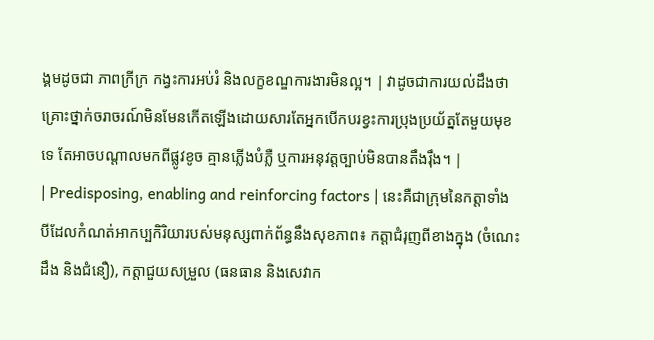ង្គមដូចជា ភាពក្រីក្រ កង្វះការអប់រំ និងលក្ខខណ្ឌការងារមិនល្អ។ | វាដូចជាការយល់ដឹងថា គ្រោះថ្នាក់ចរាចរណ៍មិនមែនកើតឡើងដោយសារតែអ្នកបើកបរខ្វះការប្រុងប្រយ័ត្នតែមួយមុខទេ តែអាចបណ្តាលមកពីផ្លូវខូច គ្មានភ្លើងបំភ្លឺ ឬការអនុវត្តច្បាប់មិនបានតឹងរ៉ឹង។ |
| Predisposing, enabling and reinforcing factors | នេះគឺជាក្រុមនៃកត្តាទាំងបីដែលកំណត់អាកប្បកិរិយារបស់មនុស្សពាក់ព័ន្ធនឹងសុខភាព៖ កត្តាជំរុញពីខាងក្នុង (ចំណេះដឹង និងជំនឿ), កត្តាជួយសម្រួល (ធនធាន និងសេវាក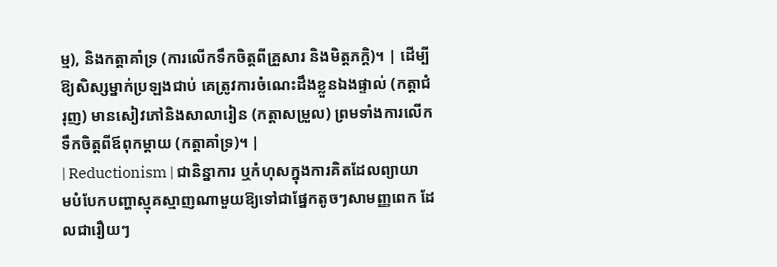ម្ម), និងកត្តាគាំទ្រ (ការលើកទឹកចិត្តពីគ្រួសារ និងមិត្តភក្តិ)។ | ដើម្បីឱ្យសិស្សម្នាក់ប្រឡងជាប់ គេត្រូវការចំណេះដឹងខ្លួនឯងផ្ទាល់ (កត្តាជំរុញ) មានសៀវភៅនិងសាលារៀន (កត្តាសម្រួល) ព្រមទាំងការលើកទឹកចិត្តពីឪពុកម្តាយ (កត្តាគាំទ្រ)។ |
| Reductionism | ជានិន្នាការ ឬកំហុសក្នុងការគិតដែលព្យាយាមបំបែកបញ្ហាស្មុគស្មាញណាមួយឱ្យទៅជាផ្នែកតូចៗសាមញ្ញពេក ដែលជារឿយៗ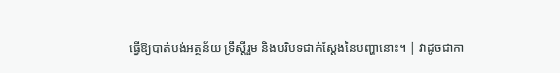ធ្វើឱ្យបាត់បង់អត្ថន័យ ទ្រឹស្តីរួម និងបរិបទជាក់ស្តែងនៃបញ្ហានោះ។ | វាដូចជាកា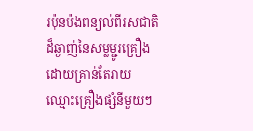រប៉ុនប៉ងពន្យល់ពីរសជាតិដ៏ឆ្ងាញ់នៃសម្លម្ជូរគ្រឿង ដោយគ្រាន់តែរាយឈ្មោះគ្រឿងផ្សំនីមួយៗ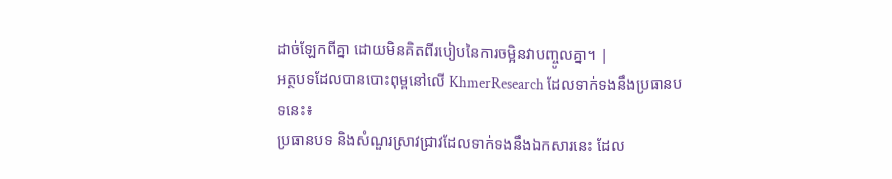ដាច់ឡែកពីគ្នា ដោយមិនគិតពីរបៀបនៃការចម្អិនវាបញ្ចូលគ្នា។ |
អត្ថបទដែលបានបោះពុម្ពនៅលើ KhmerResearch ដែលទាក់ទងនឹងប្រធានបទនេះ៖
ប្រធានបទ និងសំណួរស្រាវជ្រាវដែលទាក់ទងនឹងឯកសារនេះ ដែល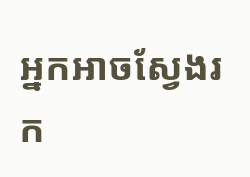អ្នកអាចស្វែងរក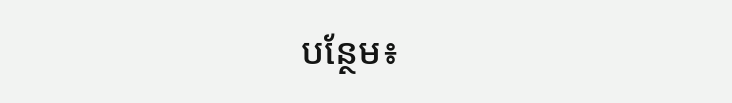បន្ថែម៖